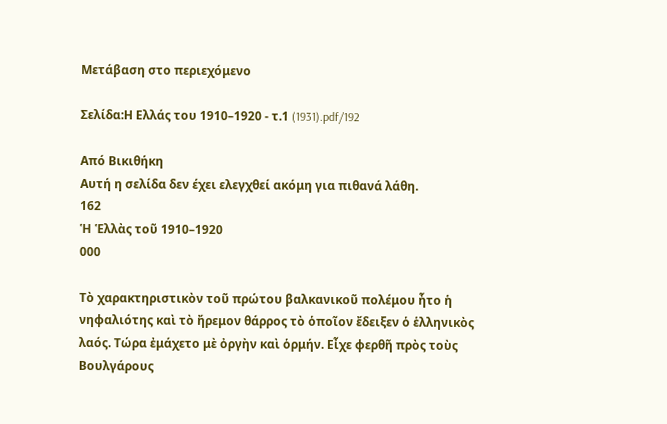Μετάβαση στο περιεχόμενο

Σελίδα:Η Ελλάς του 1910–1920 - τ.1 (1931).pdf/192

Από Βικιθήκη
Αυτή η σελίδα δεν έχει ελεγχθεί ακόμη για πιθανά λάθη.
162
Ἡ Ἑλλὰς τοῦ 1910–1920
000

Τὸ χαρακτηριστικὸν τοῦ πρώτου βαλκανικοῦ πολέμου ἦτο ἡ νηφαλιότης καὶ τὸ ἤρεμον θάρρος τὸ ὁποῖον ἔδειξεν ὁ ἑλληνικὸς λαός. Τώρα ἐμάχετο μὲ ὀργὴν καὶ ὁρμήν. Εἶχε φερθῆ πρὸς τοὺς Βουλγάρους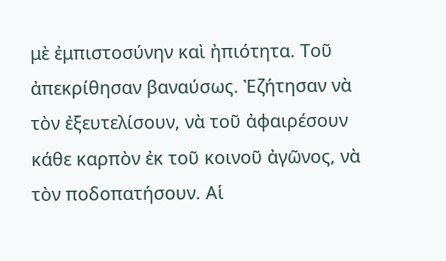μὲ ἐμπιστοσύνην καὶ ἠπιότητα. Τοῦ ἀπεκρίθησαν βαναύσως. Ἐζήτησαν νὰ τὸν ἐξευτελίσουν, νὰ τοῦ ἀφαιρέσουν κάθε καρπὸν ἐκ τοῦ κοινοῦ ἀγῶνος, νὰ τὸν ποδοπατήσουν. Αἱ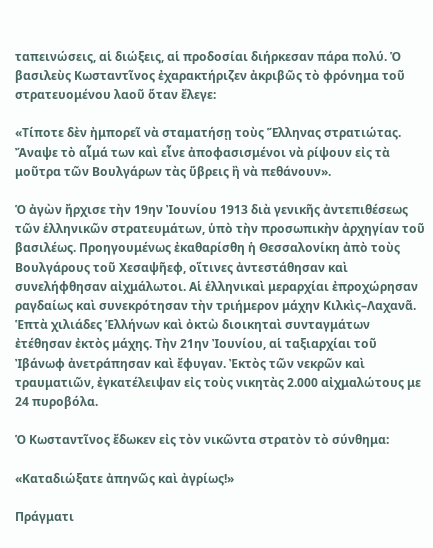ταπεινώσεις, αἱ διώξεις, αἱ προδοσίαι διήρκεσαν πάρα πολύ. Ὁ βασιλεὺς Κωσταντῖνος ἐχαρακτήριζεν ἀκριβῶς τὸ φρόνημα τοῦ στρατευομένου λαοῦ ὅταν ἔλεγε:

«Τίποτε δὲν ἠμπορεῖ νὰ σταματήσῃ τοὺς Ἕλληνας στρατιώτας. Ἄναψε τὸ αἷμά των καὶ εἶνε ἀποφασισμένοι νὰ ρίψουν εἰς τὰ μοῦτρα τῶν Βουλγάρων τὰς ὕβρεις ἢ νὰ πεθάνουν».

Ὁ ἀγὼν ἤρχισε τὴν 19ην Ἰουνίου 1913 διὰ γενικῆς ἀντεπιθέσεως τῶν ἑλληνικῶν στρατευμάτων, ὑπὸ τὴν προσωπικὴν ἀρχηγίαν τοῦ βασιλέως. Προηγουμένως ἐκαθαρίσθη ἡ Θεσσαλονίκη ἀπὸ τοὺς Βουλγάρους τοῦ Χεσαψῆεφ, οἵτινες ἀντεστάθησαν καὶ συνελήφθησαν αἰχμάλωτοι. Αἱ ἑλληνικαὶ μεραρχίαι ἐπροχώρησαν ραγδαίως καὶ συνεκρότησαν τὴν τριήμερον μάχην Κιλκὶς–Λαχανᾶ. Ἑπτὰ χιλιάδες Ἑλλήνων καὶ ὀκτὼ διοικηταὶ συνταγμάτων ἐτέθησαν ἐκτὸς μάχης. Τὴν 21ην Ἰουνίου, αἱ ταξιαρχίαι τοῦ Ἰβάνωφ ἀνετράπησαν καὶ ἔφυγαν. Ἐκτὸς τῶν νεκρῶν καὶ τραυματιῶν, ἐγκατέλειψαν εἰς τοὺς νικητὰς 2.000 αἰχμαλώτους με 24 πυροβόλα.

Ὁ Κωσταντῖνος ἔδωκεν εἰς τὸν νικῶντα στρατὸν τὸ σύνθημα:

«Καταδιώξατε ἀπηνῶς καὶ ἀγρίως!»

Πράγματι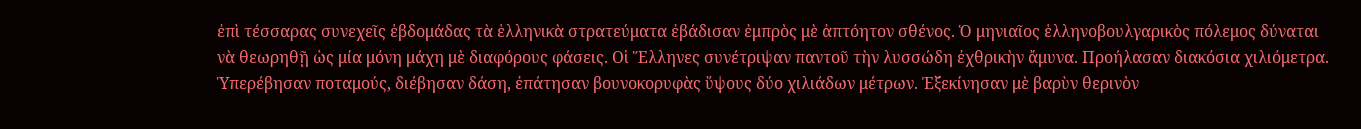ἐπὶ τέσσαρας συνεχεῖς ἑβδομάδας τὰ ἑλληνικὰ στρατεύματα ἐβάδισαν ἐμπρὸς μὲ ἀπτόητον σθένος. Ὁ μηνιαῖος ἑλληνοβουλγαρικὸς πόλεμος δύναται νὰ θεωρηθῇ ὡς μία μόνη μάχη μὲ διαφόρους φάσεις. Οἱ Ἕλληνες συνέτριψαν παντοῦ τὴν λυσσώδη ἐχθρικὴν ἄμυνα. Προήλασαν διακόσια χιλιόμετρα. Ὑπερέβησαν ποταμούς, διέβησαν δάση, ἐπάτησαν βουνοκορυφὰς ὕψους δύο χιλιάδων μέτρων. Ἐξεκίνησαν μὲ βαρὺν θερινὸν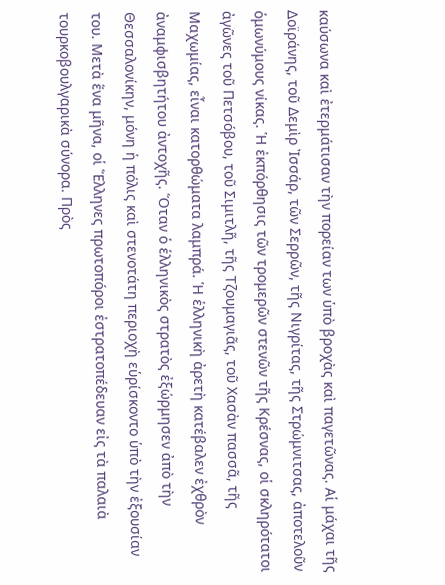καύσωνα καὶ ἐτερμάτισαν τὴν πορείαν των ὑπὸ βροχὰς καὶ παγετῶνας. Αἱ μάχαι τῆς Δοϊράνης, τοῦ Δεμὶρ Ἰσσάρ, τῶν Σερρῶν, τῆς Νιγρίτας, τῆς Στρώμνιτσας, ἀποτελοῦν ὁμωνύμους νίκας. Ἡ ἐκπόρθησις τῶν τρομερῶν στενῶν τῆς Κρέσνας, οἱ σκληρότατοι ἀγῶνες τοῦ Πετσόβου, τοῦ Σιμιτλῆ, τῆς Τζουμαγιᾶς, τοῦ Χασὰν πασσᾶ, τῆς Μαχωμίας, εἶναι κατορθώματα λαμπρά. Ἡ ἑλληνικὴ ἀρετὴ κατέβαλεν ἐχθρὸν ἀναμφισβητήτου ἀντοχῆς. Ὅταν ὁ ἑλληνικὸς στρατὸς ἐξώρμησεν ἀπὸ τὴν Θεσσαλονίκην, μόνη ἡ πόλις καὶ στενοτάτη περιοχὴ εὑρίσκοντο ὑπὸ τὴν ἐξουσίαν του. Μετὰ ἕνα μῆνα, οἱ Ἕλληνες πρωτοπόροι ἐστρατοπέδευαν εἰς τὰ παλαιὰ τουρκοβουλγαρικὰ σύνορα. Πρὸς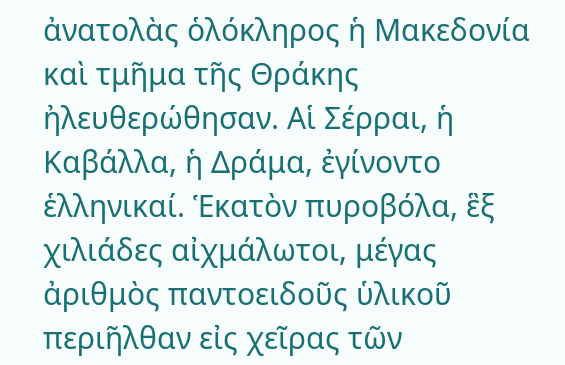ἀνατολὰς ὁλόκληρος ἡ Μακεδονία καὶ τμῆμα τῆς Θράκης ἠλευθερώθησαν. Αἱ Σέρραι, ἡ Καβάλλα, ἡ Δράμα, ἐγίνοντο ἑλληνικαί. Ἑκατὸν πυροβόλα, ἓξ χιλιάδες αἰχμάλωτοι, μέγας ἀριθμὸς παντοειδοῦς ὑλικοῦ περιῆλθαν εἰς χεῖρας τῶν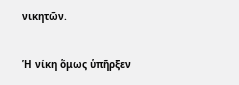νικητῶν.

Ἡ νίκη ὅμως ὑπῆρξεν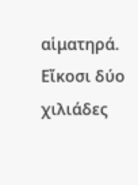αἱματηρά. Εἴκοσι δύο χιλιάδες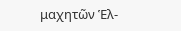μαχητῶν Ἑλ-